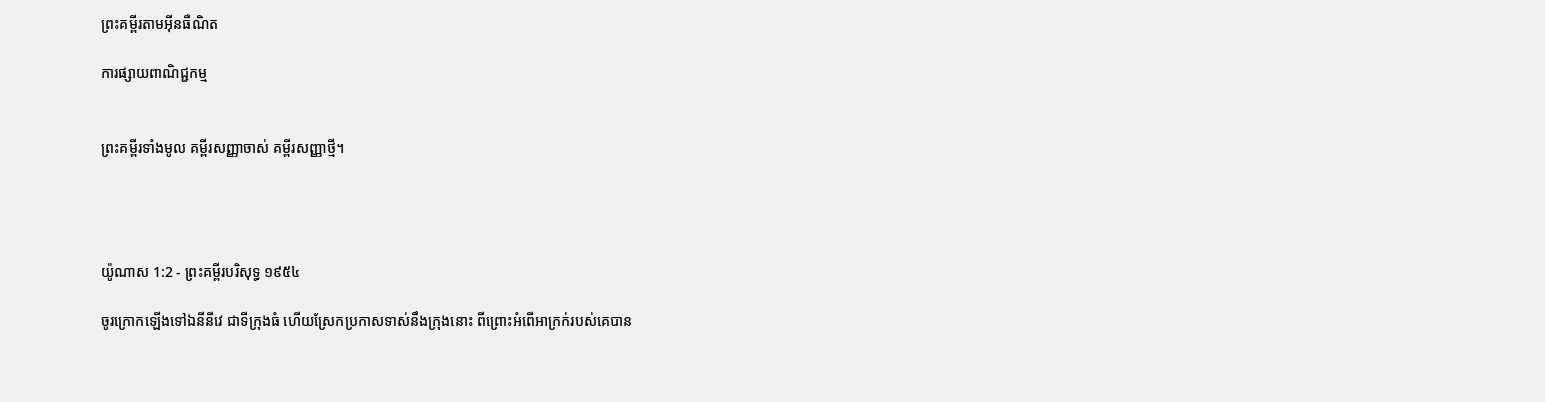ព្រះគម្ពីរតាមអ៊ីនធឺណិត

ការផ្សាយពាណិជ្ជកម្ម


ព្រះគម្ពីរទាំងមូល គម្ពីរសញ្ញាចាស់ គម្ពីរសញ្ញាថ្មី។




យ៉ូណាស 1:2 - ព្រះគម្ពីរបរិសុទ្ធ ១៩៥៤

ចូរក្រោកឡើងទៅឯនីនីវេ ជាទីក្រុងធំ ហើយស្រែកប្រកាសទាស់នឹងក្រុងនោះ ពីព្រោះអំពើអាក្រក់របស់គេបាន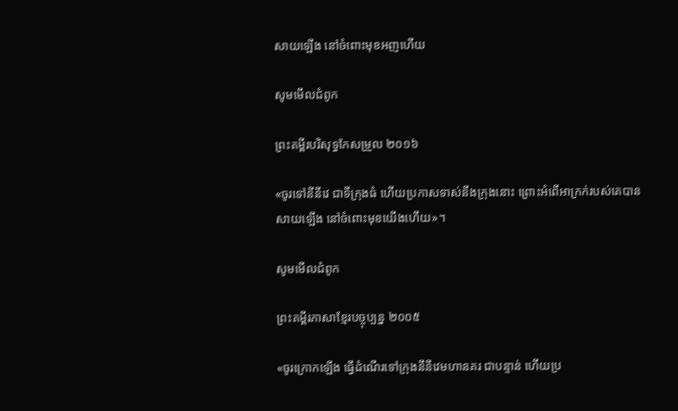សាយឡើង នៅចំពោះមុខអញហើយ

សូមមើលជំពូក

ព្រះគម្ពីរបរិសុទ្ធកែសម្រួល ២០១៦

«ចូរទៅនីនីវេ ជាទីក្រុងធំ ហើយប្រកាសទាស់នឹងក្រុងនោះ ព្រោះអំពើអាក្រក់របស់គេបានសាយឡើង នៅចំពោះមុខយើងហើយ»។

សូមមើលជំពូក

ព្រះគម្ពីរភាសាខ្មែរបច្ចុប្បន្ន ២០០៥

«ចូរក្រោកឡើង ធ្វើដំណើរទៅក្រុងនីនីវេមហានគរ ជាបន្ទាន់ ហើយប្រ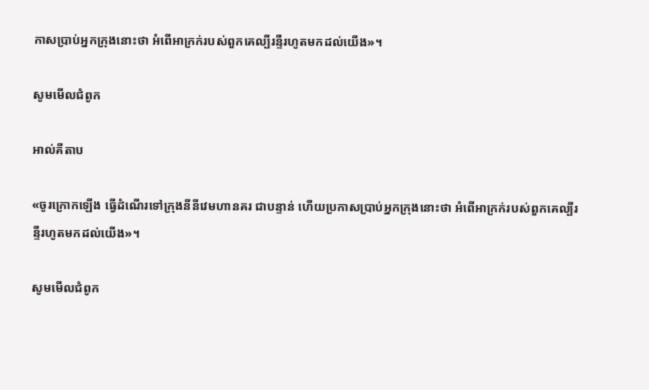កាសប្រាប់អ្នកក្រុងនោះថា អំពើអាក្រក់របស់ពួកគេល្បីរន្ទឺរហូតមកដល់យើង»។

សូមមើលជំពូក

អាល់គីតាប

«ចូរក្រោកឡើង ធ្វើដំណើរទៅក្រុងនីនីវេមហានគរ ជាបន្ទាន់ ហើយប្រកាសប្រាប់អ្នកក្រុងនោះថា អំពើអាក្រក់របស់ពួកគេល្បីរន្ទឺរហូតមកដល់យើង»។

សូមមើលជំពូក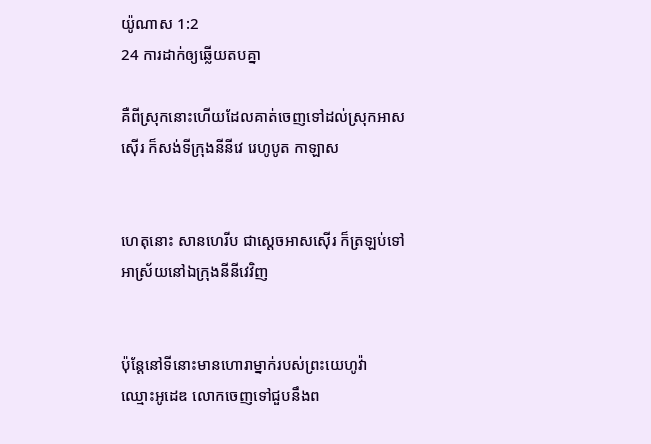យ៉ូណាស 1:2
24 ការដាក់ឲ្យឆ្លើយតបគ្នា

គឺពីស្រុកនោះហើយដែលគាត់ចេញទៅដល់ស្រុកអាសស៊ើរ ក៏សង់ទីក្រុងនីនីវេ រេហូបូត កាឡាស


ហេតុនោះ សាន‌ហេ‌រីប ជាស្តេចអាសស៊ើរ ក៏ត្រឡប់ទៅអាស្រ័យនៅឯក្រុងនីនីវេវិញ


ប៉ុន្តែនៅទីនោះមានហោរាម្នាក់របស់ព្រះ‌យេហូវ៉ា ឈ្មោះអូដេឌ លោកចេញទៅជួបនឹងព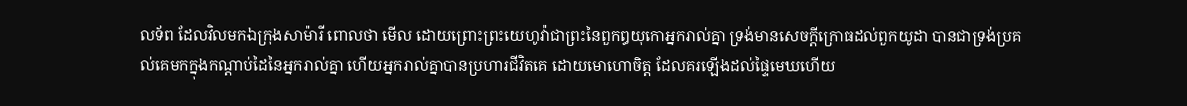ល‌ទ័ព ដែលវិលមកឯក្រុងសា‌ម៉ា‌រី ពោលថា មើល ដោយព្រោះព្រះ‌យេហូវ៉ាជាព្រះនៃពួកឰយុកោអ្នករាល់គ្នា ទ្រង់មានសេចក្ដីក្រោធដល់ពួកយូដា បានជាទ្រង់ប្រគល់គេមកក្នុងកណ្តាប់ដៃនៃអ្នករាល់គ្នា ហើយអ្នករាល់គ្នាបានប្រហារជីវិតគេ ដោយមោហោចិត្ត ដែលគរឡើងដល់ផ្ទៃមេឃហើយ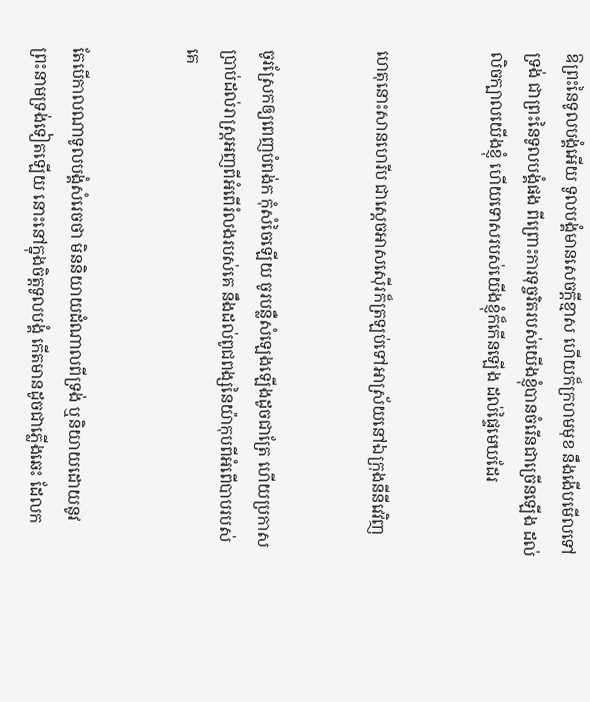ឱព្រះនៃទូលបង្គំអើយ ទូលបង្គំមានសេចក្ដីខ្មាស ហើយក៏ក្រហមមុខ នឹងងើបមើលទៅទ្រង់ ជាព្រះនៃទូលបង្គំផង ពីព្រោះការទុច្ចរិតរបស់យើងខ្ញុំបានចំរើនជាច្រើនឡើង ដល់លិចក្បាលយើងខ្ញុំ ហើយទោសរបស់យើងខ្ញុំក៏កើនឡើង ដល់ផ្ទៃមេឃដែរ


ហេតុនោះសាន‌ហេ‌រីប ជាស្តេចអាសស៊ើរក៏ត្រឡប់ទៅអាស្រ័យនៅឯក្រុងនីនីវេវិញ


ចូរស្រែកឲ្យពេញបំពង់ក កុំសំចៃឡើយ ចូរបន្លឺសំឡេងឡើងដូចជាត្រែ ហើយប្រកាសប្រាប់ដល់រាស្ត្រអញពីអំពើរំលងរបស់គេ នឹងដល់ពូជ‌ពង្សនៃយ៉ាកុបពីអំពើបាបរបស់គេ


តែបើកាលណាទូលបង្គំសំរេចថា មិននិយាយដំណាលពីទ្រង់ ឬនិយាយដោយនូវព្រះ‌នាមទ្រង់ទៀតឡើយ នោះនៅក្នុងចិត្តទូលបង្គំ កើតមានដូចជាភ្លើងឆេះ ដែលក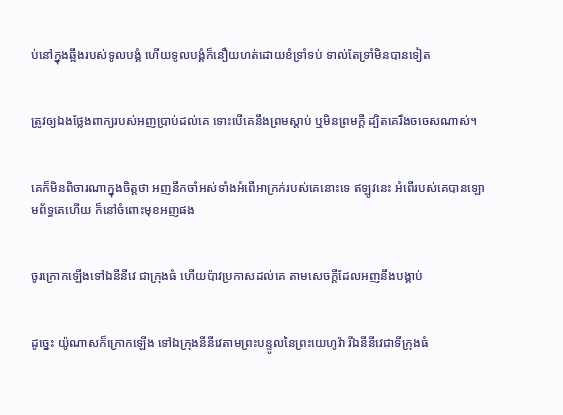ប់នៅក្នុងឆ្អឹងរបស់ទូលបង្គំ ហើយទូលបង្គំក៏នឿយ‌ហត់ដោយខំទ្រាំទប់ ទាល់តែទ្រាំមិនបានទៀត


ត្រូវឲ្យឯងថ្លែងពាក្យរបស់អញប្រាប់ដល់គេ ទោះបើគេនឹងព្រមស្តាប់ ឬមិនព្រមក្តី ដ្បិតគេរឹង‌ចចេសណាស់។


គេក៏មិនពិចារណាក្នុងចិត្តថា អញនឹកចាំអស់ទាំងអំពើអាក្រក់របស់គេនោះទេ ឥឡូវនេះ អំពើរបស់គេបានឡោម‌ព័ទ្ធគេហើយ ក៏នៅចំពោះមុខអញផង


ចូរក្រោកឡើងទៅឯនីនីវេ ជាក្រុងធំ ហើយប៉ាវប្រកាសដល់គេ តាមសេចក្ដីដែលអញនឹងបង្គាប់


ដូច្នេះ យ៉ូណាសក៏ក្រោកឡើង ទៅឯក្រុងនីនីវេតាមព្រះ‌បន្ទូលនៃព្រះ‌យេហូវ៉ា រីឯនីនីវេជាទីក្រុងធំ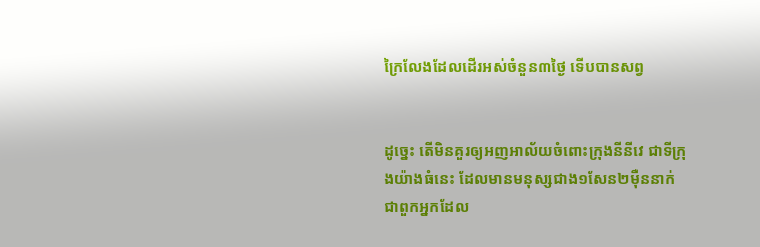ក្រៃ‌លែងដែលដើរអស់ចំនួន៣ថ្ងៃ ទើបបានសព្វ


ដូច្នេះ តើមិនគួរឲ្យអញអាល័យចំពោះក្រុងនីនីវេ ជាទីក្រុងយ៉ាងធំនេះ ដែលមានមនុស្សជាង១សែន២ម៉ឺននាក់ ជាពួកអ្នកដែល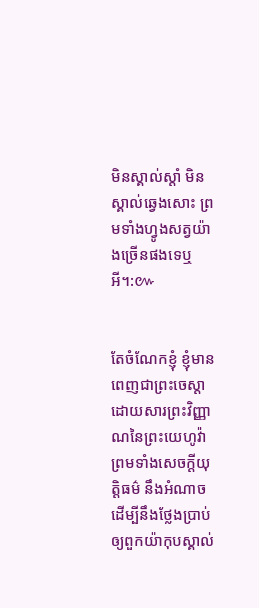មិនស្គាល់ស្តាំ មិនស្គាល់ឆ្វេងសោះ ព្រមទាំងហ្វូងសត្វយ៉ាងច្រើនផងទេឬអី។:៚


តែចំណែកខ្ញុំ ខ្ញុំមានពេញជាព្រះ‌ចេស្តា ដោយ‌សារព្រះ‌វិញ្ញាណនៃព្រះ‌យេហូវ៉ា ព្រមទាំងសេចក្ដីយុត្តិ‌ធម៌ នឹងអំណាច ដើម្បីនឹងថ្លែងប្រាប់ឲ្យពួកយ៉ាកុបស្គាល់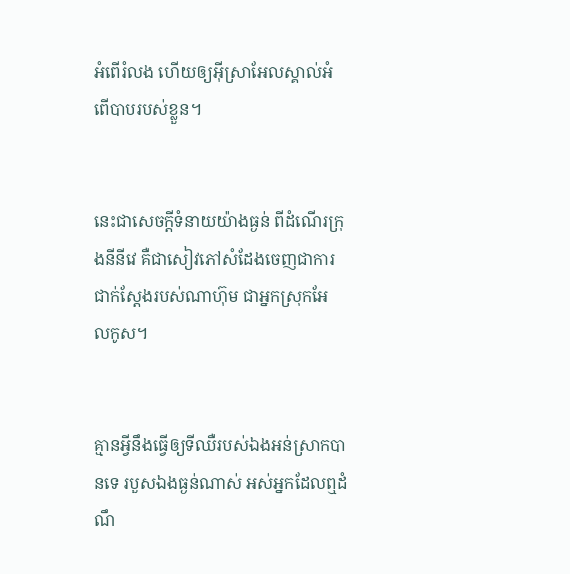អំពើរំលង ហើយឲ្យអ៊ីស្រាអែលស្គាល់អំពើបាបរបស់ខ្លួន។


នេះជាសេចក្ដីទំនាយយ៉ាងធ្ងន់ ពីដំណើរក្រុងនីនីវេ គឺជាសៀវភៅសំដែងចេញជាការជាក់‌ស្តែងរបស់ណាហ៊ុម ជាអ្នកស្រុកអែល‌កូស។


គ្មានអ្វីនឹងធ្វើឲ្យទីឈឺរបស់ឯងអន់ស្រាកបានទេ របួសឯងធ្ងន់ណាស់ អស់អ្នកដែលឮដំណឹ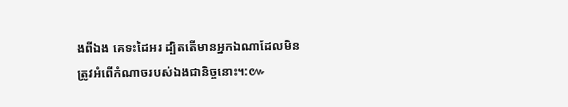ងពីឯង គេទះដៃអរ ដ្បិតតើមានអ្នកឯណាដែលមិនត្រូវអំពើកំណាចរបស់ឯងជានិច្ចនោះ។:៚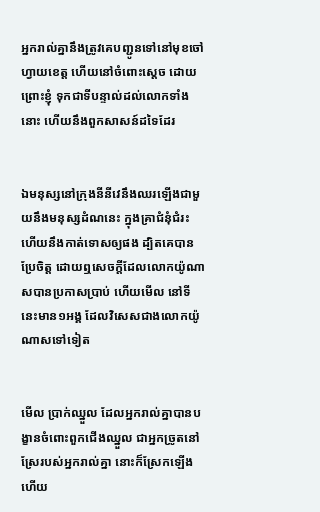អ្នករាល់គ្នានឹងត្រូវគេបញ្ជូនទៅនៅមុខចៅហ្វាយខេត្ត ហើយនៅចំពោះស្តេច ដោយព្រោះខ្ញុំ ទុកជាទីបន្ទាល់ដល់លោកទាំងនោះ ហើយនឹងពួកសាសន៍ដទៃដែរ


ឯមនុស្សនៅក្រុងនីនីវេនឹងឈរឡើងជាមួយនឹងមនុស្សដំណនេះ ក្នុងគ្រាជំនុំជំរះ ហើយនឹងកាត់ទោសឲ្យផង ដ្បិតគេបានប្រែចិត្ត ដោយឮសេចក្ដីដែលលោកយ៉ូណាសបានប្រកាសប្រាប់ ហើយមើល នៅទីនេះមាន១អង្គ ដែលវិសេសជាងលោកយ៉ូណាសទៅទៀត


មើល ប្រាក់ឈ្នួល ដែលអ្នករាល់គ្នាបានបង្ខានចំពោះពួកជើងឈ្នួល ជាអ្នកច្រូតនៅស្រែរបស់អ្នករាល់គ្នា នោះក៏ស្រែកឡើង ហើយ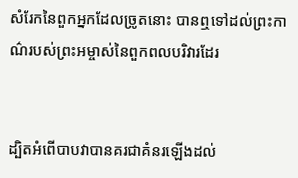សំរែកនៃពួកអ្នកដែលច្រូតនោះ បានឮទៅដល់ព្រះ‌កាណ៌របស់ព្រះ‌អម្ចាស់នៃពួកពលបរិវារដែរ


ដ្បិតអំពើបាបវាបានគរជាគំនរឡើងដល់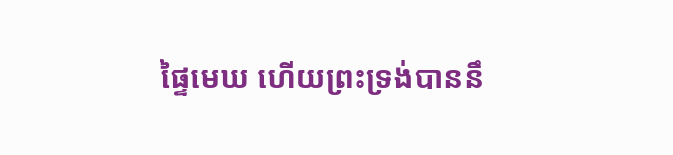ផ្ទៃមេឃ ហើយព្រះ‌ទ្រង់បាននឹ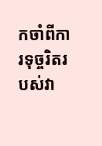កចាំពីការទុច្ចរិតរបស់វា